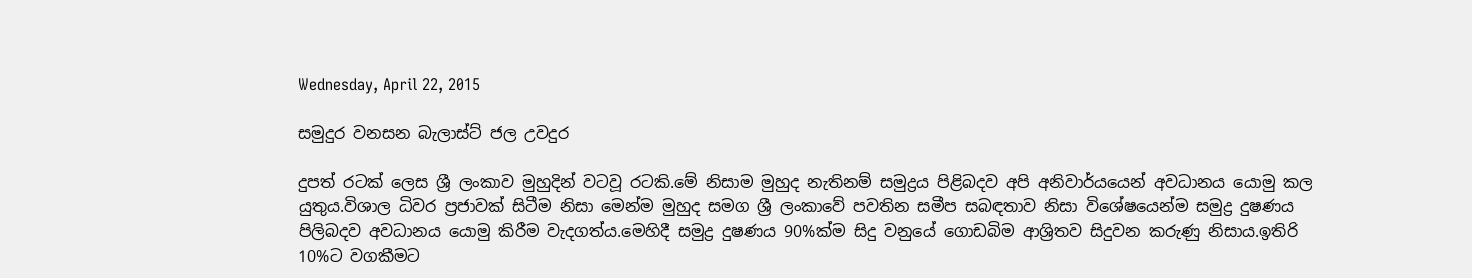Wednesday, April 22, 2015

සමුදුර වනසන බැලාස්ට් ජල උවදුර

දුපත් රටක් ලෙස ශ්‍රී ලංකාව මුහුදින් වටවූ රටකි.මේ නිසාම මුහුද නැතිනම් සමුද්‍රය පිළිබදව අපි අනිවාර්යයෙන් අවධානය යොමු කල යුතුය.විශාල ධිවර ප්‍රජාවක් සිටීම නිසා මෙන්ම මුහුද සමග ශ්‍රී ලංකාවේ පවතින සමීප සබඳතාව නිසා විශේෂයෙන්ම සමුද්‍ර දුෂණය පිලිබදව අවධානය යොමු කිරීම වැදගත්ය.මෙහිදී සමුද්‍ර දුෂණය 90%ක්ම සිදු වනුයේ ගොඩබිම ආශ්‍රිතව සිදුවන කරුණු නිසාය.ඉතිරි 10%ට වගකීමට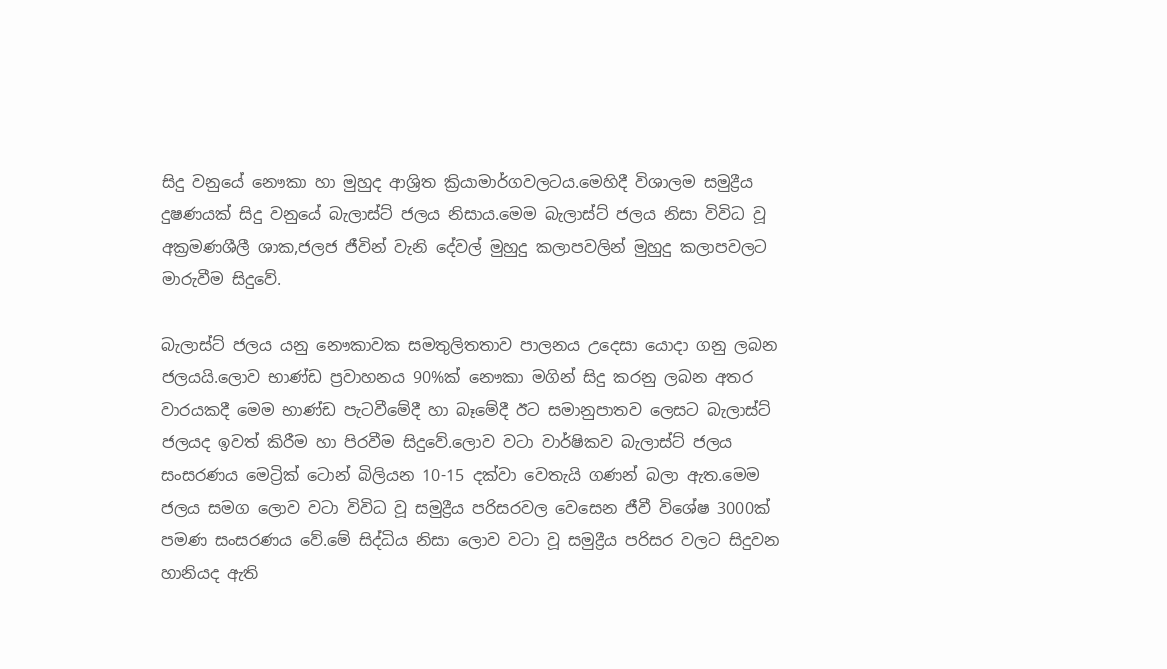සිදු වනුයේ නෞකා හා මුහුද ආශ්‍රිත ක්‍රියාමාර්ගවලටය.මෙහිදී විශාලම සමුද්‍රීය දුෂණයක් සිදු වනුයේ බැලාස්ට් ජලය නිසාය.මෙම බැලාස්ට් ජලය නිසා විවිධ වූ අක්‍රමණශීලී ශාක,ජලජ ජීවින් වැනි දේවල් මුහුදු කලාපවලින් මුහුදු කලාපවලට මාරුවීම සිදුවේ.

බැලාස්ට් ජලය යනු නෞකාවක සමතුලිතතාව පාලනය උදෙසා යොදා ගනු ලබන ජලයයි.ලොව භාණ්ඩ ප්‍රවාහනය 90%ක් නෞකා මගින් සිදු කරනු ලබන අතර වාරයකදී මෙම භාණ්ඩ පැටවීමේදී හා බෑමේදී ඊට සමානුපාතව ලෙසට බැලාස්ට් ජලයද ඉවත් කිරීම හා පිරවීම සිදුවේ.ලොව වටා වාර්ෂිකව බැලාස්ට් ජලය සංසරණය මෙට්‍රික් ටොන් බිලියන 10-15 දක්වා වෙතැයි ගණන් බලා ඇත.මෙම ජලය සමග ලොව වටා විවිධ වූ සමුද්‍රීය පරිසරවල වෙසෙන ජීවී විශේෂ 3000ක් පමණ සංසරණය වේ.මේ සිද්ධිය නිසා ලොව වටා වූ සමුද්‍රීය පරිසර වලට සිදුවන හානියද ඇති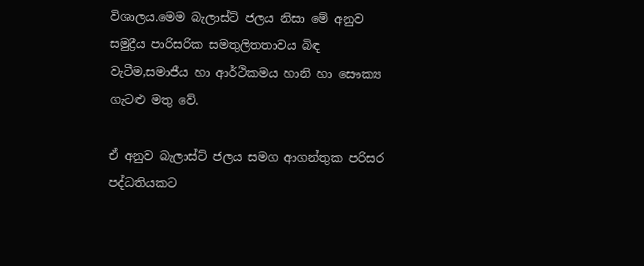විශාලය.මෙම බැලාස්ට් ජලය නිසා මේ අනුව සමුද්‍රීය පාරිසරික සමතුලිතතාවය බිඳ වැටීම,සමාජීය හා ආර්ථිකමය හානි හා සෞක්‍ය ගැටළු මතු වේ.

ඒ අනුව බැලාස්ට් ජලය සමග ආගන්තුක පරිසර පද්ධතියකට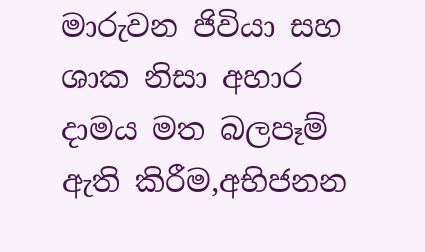මාරුවන ජිවියා සහ ශාක නිසා අහාර දාමය මත බලපෑම් ඇති කිරීම,අභිජනන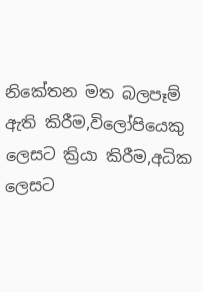නිකේතන මත බලපෑම් ඇති කිරීම,විලෝපියෙකු ලෙසට ක්‍රියා කිරීම,අධික ලෙසට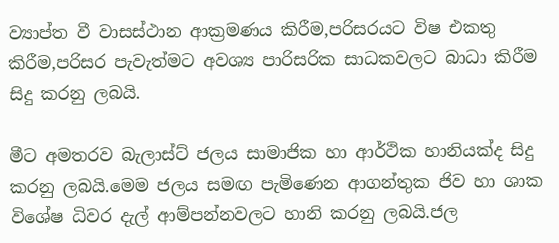ව්‍යාප්ත වී වාසස්ථාන ආක්‍රමණය කිරීම,පරිසරයට විෂ එකතු කිරීම,පරිසර පැවැත්මට අවශ්‍ය පාරිසරික සාධකවලට බාධා කිරීම සිදු කරනු ලබයි.

මීට අමතරව බැලාස්ට් ජලය සාමාජික හා ආර්ථික හානියක්ද සිදු කරනු ලබයි.මෙම ජලය සමඟ පැමිණෙන ආගන්තුක ජිව හා ශාක විශේෂ ධිවර දැල් ආම්පන්නවලට හානි කරනු ලබයි.ජල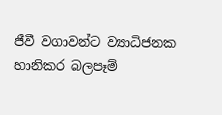ජීවී වගාවන්ට ව්‍යාධිජනක හානිකර බලපෑම්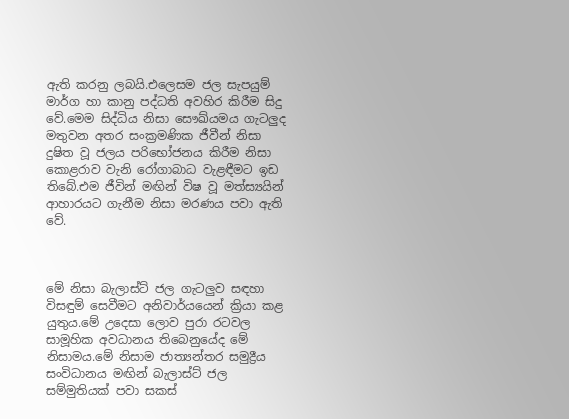ඇති කරනු ලබයි.එලෙසම ජල සැපයුම් මාර්ග හා කානු පද්ධති අවහිර කිරීම සිදු වේ.මෙම සිද්ධිය නිසා සෞඛ්යමය ගැටලුද මතුවන අතර සංක්‍රමණික ජීවීන් නිසා දුෂිත වූ ජලය පරිභෝජනය කිරීම නිසා කොළරාව වැනි රෝගාබාධ වැළඳීමට ඉඩ තිබේ.එම ජීවින් මඟින් විෂ වූ මත්ස්‍යයින් ආහාරයට ගැනීම නිසා මරණය පවා ඇති වේ.



මේ නිසා බැලාස්ට් ජල ගැටලුව සඳහා විසඳුම් සෙවීමට අනිවාර්යයෙන් ක්‍රියා කළ යුතුය.මේ උදෙසා ලොව පුරා රටවල සාමූහික අවධානය තිබෙනුයේද මේ නිසාමය.මේ නිසාම ජාත්‍යන්තර සමුද්‍රීය සංවිධානය මඟින් බැලාස්ට් ජල සම්මුතියක් පවා සකස්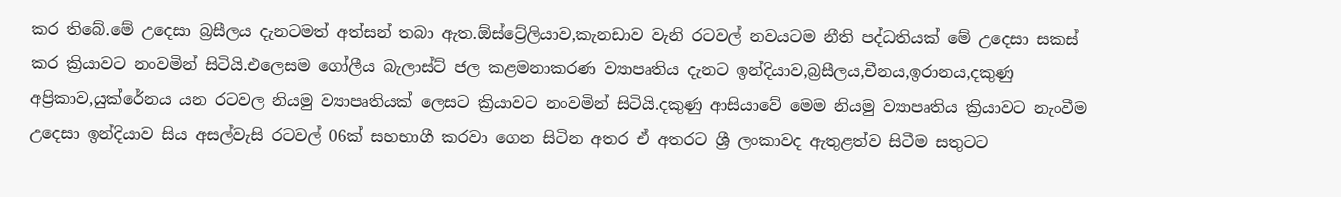කර තිබේ.මේ උදෙසා බ්‍රසීලය දැනටමත් අත්සන් තබා ඇත.ඕස්ට්‍රේලියාව,කැනඩාව වැනි රටවල් නවයටම නීති පද්ධතියක් මේ උදෙසා සකස් කර ක්‍රියාවට නංවමින් සිටියි.එලෙසම ගෝලීය බැලාස්ට් ජල කළමනාකරණ ව්‍යාපෘතිය දැනට ඉන්දියාව,බ්‍රසීලය,චීනය,ඉරානය,දකුණු අප්‍රිකාව,යුක්රේනය යන රටවල නියමු ව්‍යාපෘතියක් ලෙසට ක්‍රියාවට නංවමින් සිටියි.දකුණු ආසියාවේ මෙම නියමු ව්‍යාපෘතිය ක්‍රියාවට නැංවීම උදෙසා ඉන්දියාව සිය අසල්වැසි රටවල් 06ක් සහභාගී කරවා ගෙන සිටින අතර ඒ අතරට ශ්‍රී ලංකාවද ඇතුළත්ව සිටීම සතුටට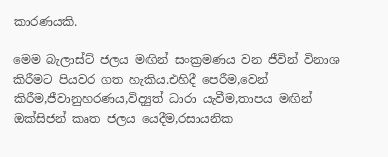කාරණයකි.

මෙම බැලාස්ට් ජලය මඟින් සංක්‍රමණය වන ජීවින් විනාශ කිරීමට පියවර ගත හැකිය.එහිදී පෙරීම,වෙන් කිරීම,ජීවානුහරණය,විද්‍යුත් ධාරා යැවීම,තාපය මඟින් ඔක්සිජන් කෘත ජලය යෙදීම,රසායනික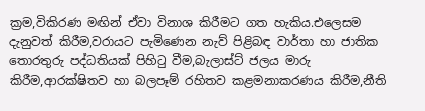ක්‍රම,විකිරණ මඟින් ඒවා විනාශ කිරීමට ගත හැකිය.එලෙසම දැනුවත් කිරීම,වරායට පැමිණෙන නැව් පිළිබඳ වාර්තා හා ජාතික තොරතුරු පද්ධතියක් පිහිටු වීම,බැලාස්ට් ජලය මාරු කිරීම,ආරක්ෂිතව හා බලපෑම් රහිතව කළමනාකරණය කිරීම,නීති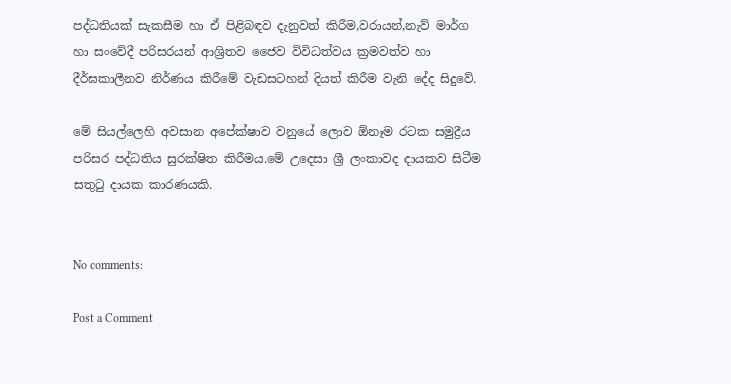පද්ධතියක් සැකසීම හා ඒ පිළිබඳව දැනුවත් කිරීම,වරායන්,නැව් මාර්ග හා සංවේදී පරිසරයන් ආශ්‍රිතව ජෛව විවිධත්වය ක්‍රමවත්ව හා දීර්ඝකාලීනව නිර්ණය කිරීමේ වැඩසටහන් දියත් කිරීම වැනි දේද සිදුවේ.

මේ සියල්ලෙහි අවසාන අපේක්ෂාව වනුයේ ලොව ඕනෑම රටක සමුද්‍රීය පරිසර පද්ධතිය සුරක්ෂිත කිරීමය.මේ උදෙසා ශ්‍රී ලංකාවද දායකව සිටීම සතුටු දායක කාරණයකි.


No comments:

Post a Comment